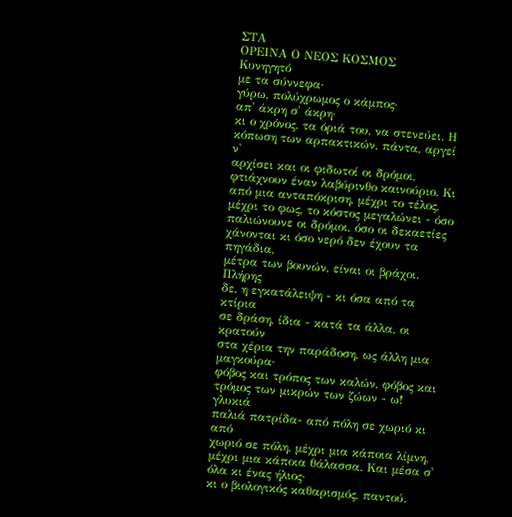ΣΤΑ
ΟΡΕΙΝΑ Ο ΝΕΟΣ ΚΟΣΜΟΣ
Κυνηγητό
με τα σύννεφα·
γύρω, πολύχρωμος ο κάμπος·
απ' άκρη σ' άκρη·
κι ο χρόνος. τα όριά του, να στενεύει. Η
κόπωση των αρπακτικών, πάντα, αργεί ν'
αρχίσει και οι φιδωτοί οι δρόμοι,
φτιάχνουν έναν λαβύρινθο καινούριο. Κι
από μια ανταπόκριση, μέχρι το τέλος,
μέχρι το φως, το κόστος μεγαλώνει - όσο
παλιώνουνε οι δρόμοι, όσο οι δεκαετίες
χάνονται κι όσο νερό δεν έχουν τα πηγάδια,
μέτρα των βουνών, είναι οι βράχοι. Πλήρης
δε, η εγκατάλειψη - κι όσα από τα κτίρια
σε δράση, ίδια - κατά τα άλλα, οι κρατούν
στα χέρια την παράδοση, ως άλλη μια
μαγκούρα·
φόβος και τρόπος των καλών, φόβος και
τρόμος των μικρών των ζώων - ω! γλυκιά
παλιά πατρίδα- από πόλη σε χωριό κι από
χωριό σε πόλη, μέχρι μια κάποια λίμνη,
μέχρι μια κάποια θάλασσα. Και μέσα σ'
όλα κι ένας ήλιος·
κι ο βιολογικός καθαρισμός, παντού.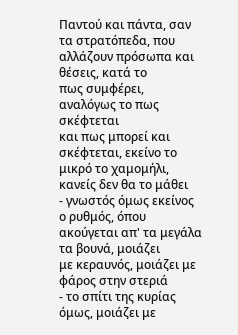Παντού και πάντα, σαν τα στρατόπεδα, που
αλλάζουν πρόσωπα και θέσεις, κατά το
πως συμφέρει, αναλόγως το πως σκέφτεται
και πως μπορεί και σκέφτεται, εκείνο το
μικρό το χαμομήλι, κανείς δεν θα το μάθει
- γνωστός όμως εκείνος ο ρυθμός, όπου
ακούγεται απ' τα μεγάλα τα βουνά, μοιάζει
με κεραυνός, μοιάζει με φάρος στην στεριά
- το σπίτι της κυρίας όμως, μοιάζει με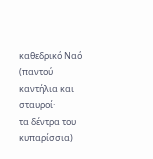καθεδρικό Ναό (παντού καντήλια και
σταυροί·
τα δέντρα του κυπαρίσσια)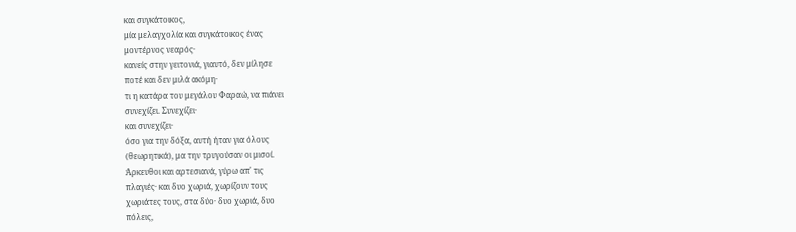και συγκάτοικος,
μία μελαγχολία και συγκάτοικος ένας
μοντέρνος νεαρός·
κανείς στην γειτονιά, γιαυτό, δεν μίλησε
ποτέ και δεν μιλά ακόμη·
τι η κατάρα του μεγάλου Φαραώ, να πιάνει
συνεχίζει. Συνεχίζει·
και συνεχίζει·
όσο για την δόξα, αυτή ήταν για όλους
(θεωρητικά), μα την τρυγούσαν οι μισοί.
Άρκευθοι και αρτεσιανά, γύρω απ' τις
πλαγιές· και δυο χωριά, χωρίζουν τους
χωριάτες τους, στα δύο· δυο χωριά, δυο
πόλεις,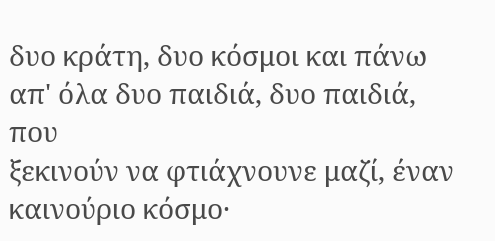δυο κράτη, δυο κόσμοι και πάνω
απ' όλα δυο παιδιά, δυο παιδιά, που
ξεκινούν να φτιάχνουνε μαζί, έναν
καινούριο κόσμο·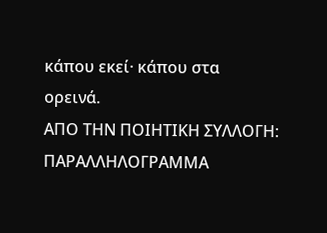κάπου εκεί· κάπου στα
ορεινά.
AΠΟ ΤΗΝ ΠΟΙΗΤΙΚΗ ΣΥΛΛΟΓΗ: ΠΑΡΑΛΛΗΛΟΓΡΑΜΜΑ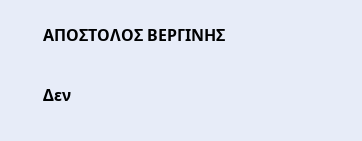ΑΠΟΣΤΟΛΟΣ ΒΕΡΓΙΝΗΣ

Δεν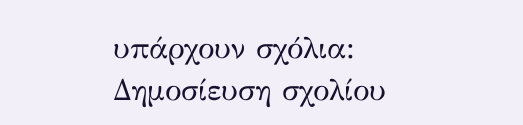υπάρχουν σχόλια:
Δημοσίευση σχολίου